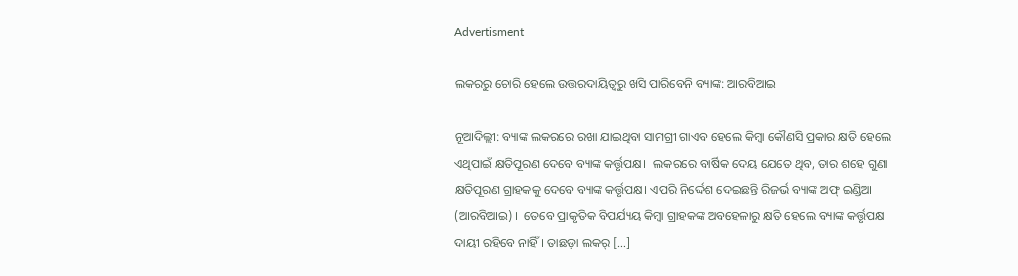Advertisment

ଲକରରୁ ଚୋରି ହେଲେ ଉତ୍ତରଦାୟିତ୍ୱରୁ ଖସି ପାରିବେନି ବ୍ୟାଙ୍କ: ଆରବିଆଇ

ନୂଆଦିଲ୍ଲୀ: ବ୍ୟାଙ୍କ ଲକରରେ ରଖା ଯାଇଥିବା ସାମଗ୍ରୀ ଗାଏବ ହେଲେ କିମ୍ବା କୌଣସି ପ୍ରକାର କ୍ଷତି ହେଲେ ଏଥିପାଇଁ କ୍ଷତିପୂରଣ ଦେବେ ବ୍ୟାଙ୍କ କର୍ତ୍ତୃପକ୍ଷ।  ଲକରରେ ବାର୍ଷିକ ଦେୟ ଯେତେ ଥିବ, ତାର ଶହେ ଗୁଣା କ୍ଷତିପୂରଣ ଗ୍ରାହକକୁ ଦେବେ ବ୍ୟାଙ୍କ କର୍ତ୍ତୃପକ୍ଷ। ଏପରି ନିର୍ଦ୍ଦେଶ ଦେଇଛନ୍ତି ରିଜର୍ଭ ବ୍ୟାଙ୍କ ଅଫ୍ ଇଣ୍ଡିଆ (ଆରବିଆଇ) ।  ତେବେ ପ୍ରାକୃତିକ ବିପର୍ଯ୍ୟୟ କିମ୍ବା ଗ୍ରାହକଙ୍କ ଅବହେଳାରୁ କ୍ଷତି ହେଲେ ବ୍ୟାଙ୍କ କର୍ତ୍ତୃପକ୍ଷ ଦାୟୀ ରହିବେ ନାହିଁ। ତାଛଡ଼ା ଲକର୍ […]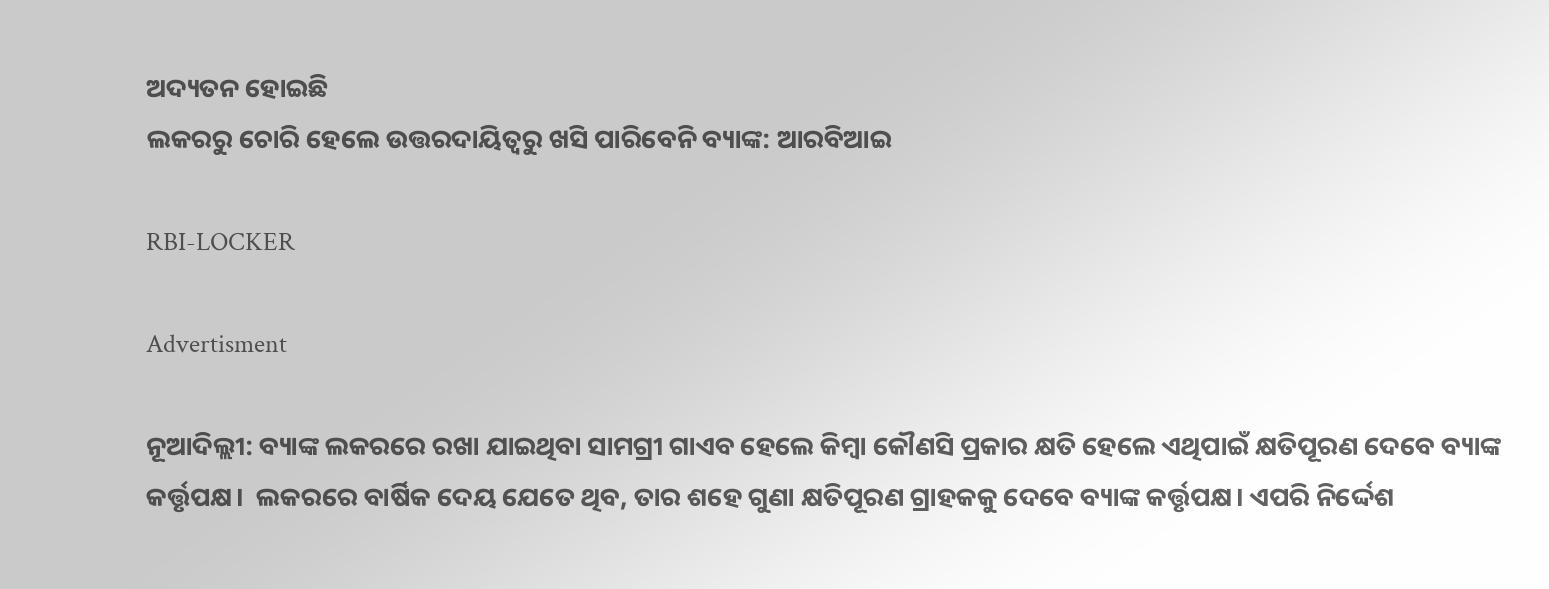ଅଦ୍ୟତନ ହୋଇଛି
ଲକରରୁ ଚୋରି ହେଲେ ଉତ୍ତରଦାୟିତ୍ୱରୁ ଖସି ପାରିବେନି ବ୍ୟାଙ୍କ: ଆରବିଆଇ

RBI-LOCKER

Advertisment

ନୂଆଦିଲ୍ଲୀ: ବ୍ୟାଙ୍କ ଲକରରେ ରଖା ଯାଇଥିବା ସାମଗ୍ରୀ ଗାଏବ ହେଲେ କିମ୍ବା କୌଣସି ପ୍ରକାର କ୍ଷତି ହେଲେ ଏଥିପାଇଁ କ୍ଷତିପୂରଣ ଦେବେ ବ୍ୟାଙ୍କ କର୍ତ୍ତୃପକ୍ଷ।  ଲକରରେ ବାର୍ଷିକ ଦେୟ ଯେତେ ଥିବ, ତାର ଶହେ ଗୁଣା କ୍ଷତିପୂରଣ ଗ୍ରାହକକୁ ଦେବେ ବ୍ୟାଙ୍କ କର୍ତ୍ତୃପକ୍ଷ। ଏପରି ନିର୍ଦ୍ଦେଶ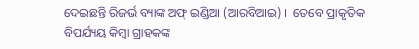ଦେଇଛନ୍ତି ରିଜର୍ଭ ବ୍ୟାଙ୍କ ଅଫ୍ ଇଣ୍ଡିଆ (ଆରବିଆଇ) ।  ତେବେ ପ୍ରାକୃତିକ ବିପର୍ଯ୍ୟୟ କିମ୍ବା ଗ୍ରାହକଙ୍କ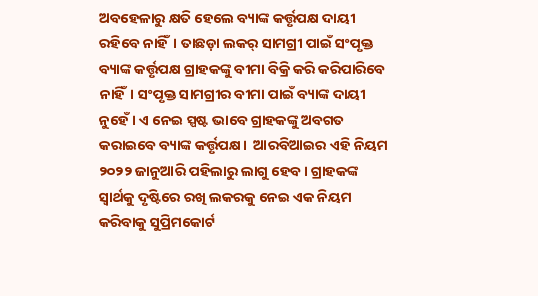ଅବହେଳାରୁ କ୍ଷତି ହେଲେ ବ୍ୟାଙ୍କ କର୍ତ୍ତୃପକ୍ଷ ଦାୟୀ ରହିବେ ନାହିଁ। ତାଛଡ଼ା ଲକର୍ ସାମଗ୍ରୀ ପାଇଁ ସଂପୃକ୍ତ ବ୍ୟାଙ୍କ କର୍ତ୍ତୃପକ୍ଷ ଗ୍ରାହକଙ୍କୁ ବୀମା ବିକ୍ରି କରି କରିପାରିବେ ନାହିଁ। ସଂପୃକ୍ତ ସାମଗ୍ରୀର ବୀମା ପାଇଁ ବ୍ୟାଙ୍କ ଦାୟୀ ନୁହେଁ। ଏ ନେଇ ସ୍ପଷ୍ଟ ଭାବେ ଗ୍ରାହକଙ୍କୁ ଅବଗତ କରାଇବେ ବ୍ୟାଙ୍କ କର୍ତ୍ତୃପକ୍ଷ।  ଆରବିଆଇର ଏହି ନିୟମ ୨୦୨୨ ଜାନୁଆରି ପହିଲାରୁ ଲାଗୁ ହେବ। ଗ୍ରାହକଙ୍କ ସ୍ୱାର୍ଥକୁ ଦୃଷ୍ଟିରେ ରଖି ଲକରକୁ ନେଇ ଏକ ନିୟମ କରିବାକୁ ସୁପ୍ରିମକୋର୍ଟ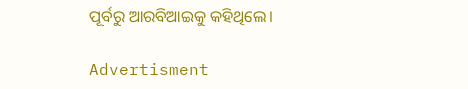ପୂର୍ବରୁ ଆରବିଆଇକୁ କହିଥିଲେ।

Advertisment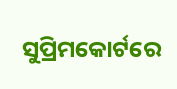ସୁପ୍ରିମକୋର୍ଟରେ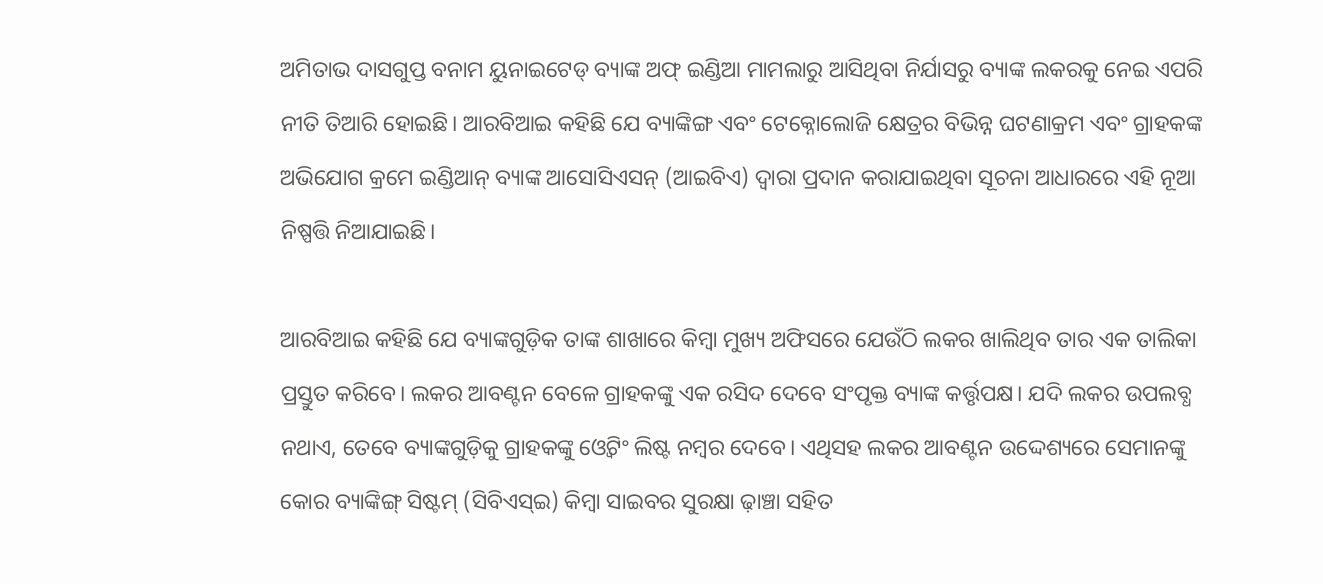ଅମିତାଭ ଦାସଗୁପ୍ତ ବନାମ ୟୁନାଇଟେଡ୍ ବ୍ୟାଙ୍କ ଅଫ୍ ଇଣ୍ଡିଆ ମାମଲାରୁ ଆସିଥିବା ନିର୍ଯାସରୁ ବ୍ୟାଙ୍କ ଲକରକୁ ନେଇ ଏପରି ନୀତି ତିଆରି ହୋଇଛି। ଆରବିଆଇ କହିଛି ଯେ ବ୍ୟାଙ୍କିଙ୍ଗ ଏବଂ ଟେକ୍ନୋଲୋଜି କ୍ଷେତ୍ରର ବିଭିନ୍ନ ଘଟଣାକ୍ରମ ଏବଂ ଗ୍ରାହକଙ୍କ ଅଭିଯୋଗ କ୍ରମେ ଇଣ୍ଡିଆନ୍ ବ୍ୟାଙ୍କ ଆସୋସିଏସନ୍ (ଆଇବିଏ) ଦ୍ୱାରା ପ୍ରଦାନ କରାଯାଇଥିବା ସୂଚନା ଆଧାରରେ ଏହି ନୂଆ ନିଷ୍ପତ୍ତି ନିଆଯାଇଛି।

ଆରବିଆଇ କହିଛି ଯେ ବ୍ୟାଙ୍କଗୁଡ଼ିକ ତାଙ୍କ ଶାଖାରେ କିମ୍ୱା ମୁଖ୍ୟ ଅଫିସରେ ଯେଉଁଠି ଲକର ଖାଲିଥିବ ତାର ଏକ ତାଲିକା ପ୍ରସ୍ତୁତ କରିବେ। ଲକର ଆବଣ୍ଟନ ବେଳେ ଗ୍ରାହକଙ୍କୁ ଏକ ରସିଦ ଦେବେ ସଂପୃକ୍ତ ବ୍ୟାଙ୍କ କର୍ତ୍ତୃପକ୍ଷ। ଯଦି ଲକର ଉପଲବ୍ଧ ନଥାଏ, ତେବେ ବ୍ୟାଙ୍କଗୁଡ଼ିକୁ ଗ୍ରାହକଙ୍କୁ ଓ୍ୱେଟିଂ ଲିଷ୍ଟ ନମ୍ବର ଦେବେ। ଏଥିସହ ଲକର ଆବଣ୍ଟନ ଉଦ୍ଦେଶ୍ୟରେ ସେମାନଙ୍କୁ କୋର ବ୍ୟାଙ୍କିଙ୍ଗ୍ ସିଷ୍ଟମ୍ (ସିବିଏସ୍ଇ) କିମ୍ବା ସାଇବର ସୁରକ୍ଷା ଢ଼ାଞ୍ଚା ସହିତ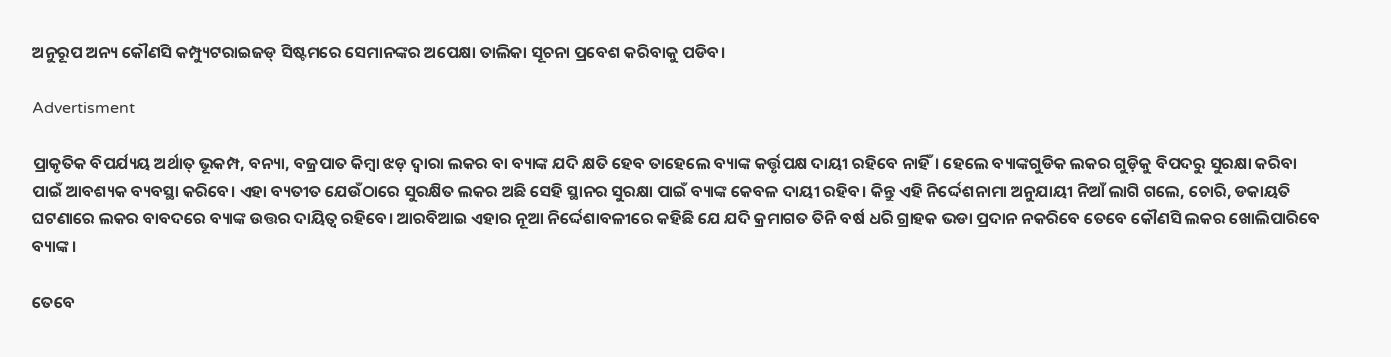ଅନୁରୂପ ଅନ୍ୟ କୌଣସି କମ୍ପ୍ୟୁଟରାଇଜଡ୍ ସିଷ୍ଟମରେ ସେମାନଙ୍କର ଅପେକ୍ଷା ତାଲିକା ସୂଚନା ପ୍ରବେଶ କରିବାକୁ ପଡିବ।

Advertisment

ପ୍ରାକୃତିକ ବିପର୍ଯ୍ୟୟ ଅର୍ଥାତ୍ ଭୂକମ୍ପ, ବନ୍ୟା, ବଜ୍ରପାତ କିମ୍ବା ଝଡ଼ ଦ୍ୱାରା ଲକର ବା ବ୍ୟାଙ୍କ ଯଦି କ୍ଷତି ହେବ ତାହେଲେ ବ୍ୟାଙ୍କ କର୍ତ୍ତୃପକ୍ଷ ଦାୟୀ ରହିବେ ନାହିଁ। ହେଲେ ବ୍ୟାଙ୍କଗୁଡିକ ଲକର ଗୁଡ଼ିକୁ ବିପଦରୁ ସୁରକ୍ଷା କରିବା ପାଇଁ ଆବଶ୍ୟକ ବ୍ୟବସ୍ଥା କରିବେ। ଏହା ବ୍ୟତୀତ ଯେଉଁଠାରେ ସୁରକ୍ଷିତ ଲକର ଅଛି ସେହି ସ୍ଥାନର ସୁରକ୍ଷା ପାଇଁ ବ୍ୟାଙ୍କ କେବଳ ଦାୟୀ ରହିବ। କିନ୍ତୁ ଏହି ନିର୍ଦ୍ଦେଶନାମା ଅନୁଯାୟୀ ନିଆଁ ଲାଗି ଗଲେ, ଚୋରି, ଡକାୟତି ଘଟଣାରେ ଲକର ବାବଦରେ ବ୍ୟାଙ୍କ ଉତ୍ତର ଦାୟିତ୍ୱ ରହିବେ। ଆରବିଆଇ ଏହାର ନୂଆ ନିର୍ଦ୍ଦେଶାବଳୀରେ କହିଛି ଯେ ଯଦି କ୍ରମାଗତ ତିନି ବର୍ଷ ଧରି ଗ୍ରାହକ ଭଡା ପ୍ରଦାନ ନକରିବେ ତେବେ କୌଣସି ଲକର ଖୋଲିପାରିବେ ବ୍ୟାଙ୍କ।

ତେବେ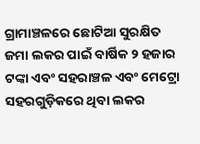ଗ୍ରାମାଞ୍ଚଳରେ ଛୋଟିଆ ସୁରକ୍ଷିତ ଜମା ଲକର ପାଇଁ ବାର୍ଷିକ ୨ ହଜାର ଟଙ୍କା ଏବଂ ସହରାଞ୍ଚଳ ଏବଂ ମେଟ୍ରୋ ସହରଗୁଡ଼ିକରେ ଥିବା ଲକର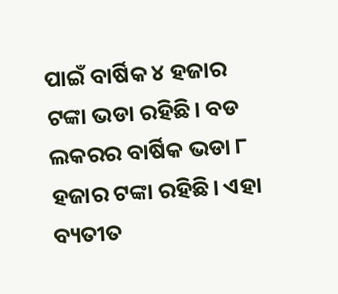ପାଇଁ ବାର୍ଷିକ ୪ ହଜାର ଟଙ୍କା ଭଡା ରହିଛି। ବଡ ଲକରର ବାର୍ଷିକ ଭଡା ୮ ହଜାର ଟଙ୍କା ରହିଛି। ଏହା ବ୍ୟତୀତ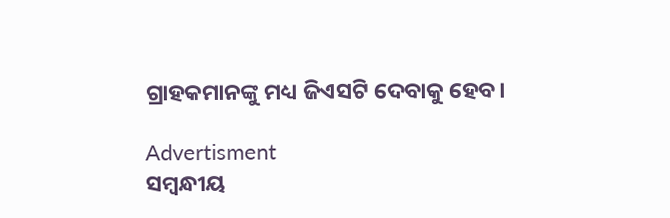ଗ୍ରାହକମାନଙ୍କୁ ମଧ୍ୟ ଜିଏସଟି ଦେବାକୁ ହେବ।

Advertisment
ସମ୍ବନ୍ଧୀୟ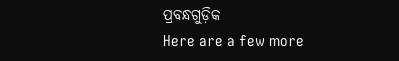ପ୍ରବନ୍ଧଗୁଡ଼ିକ
Here are a few more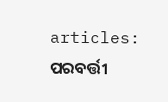articles:
ପରବର୍ତ୍ତୀ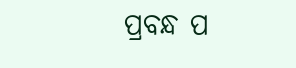ପ୍ରବନ୍ଧ ପ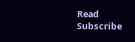Read
Subscribe